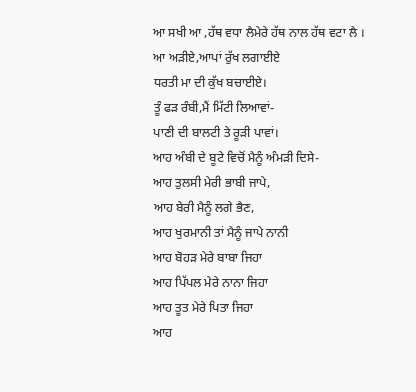ਆ ਸਖੀ ਆ ,ਹੱਥ ਵਧਾ ਲੈਮੇਰੇ ਹੱਥ ਨਾਲ ਹੱਥ ਵਟਾ ਲੈ ।
ਆ ਅੜੀਏ,ਆਪਾਂ ਰੁੱਖ ਲਗਾਈਏ
ਧਰਤੀ ਮਾ ਦੀ ਕੁੱਖ ਬਚਾਈਏ।
ਤੂੰ ਫੜ ਰੰਬੀ,ਮੈਂ ਮਿੱਟੀ ਲਿਆਵਾਂ-
ਪਾਣੀ ਦੀ ਬਾਲਟੀ ਤੇ ਰੂੜੀ ਪਾਵਾਂ।
ਆਹ ਅੰਬੀ ਦੇ ਬੂਟੇ ਵਿਚੋਂ ਮੈਨੂੰ ਅੰਮੜੀ ਦਿਸੇ-
ਆਹ ਤੁਲਸੀ ਮੇਰੀ ਭਾਬੀ ਜਾਪੇ,
ਆਹ ਬੇਰੀ ਮੈਨੂੰ ਲਗੇ ਭੈਣ,
ਆਹ ਖੁਰਮਾਨੀ ਤਾਂ ਮੈਨੂੰ ਜਾਪੇ ਨਾਨੀ
ਆਹ ਬੋਹੜ ਮੇਰੇ ਬਾਬਾ ਜਿਹਾ
ਆਹ ਪਿੱਪਲ ਮੇਰੇ ਨਾਨਾ ਜਿਹਾ
ਆਹ ਤੂਤ ਮੇਰੇ ਪਿਤਾ ਜਿਹਾ
ਆਹ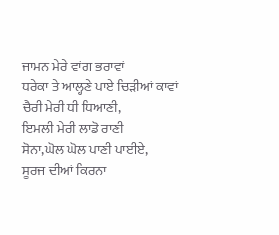ਜਾਮਨ ਮੇਰੇ ਵਾਂਗ ਭਰਾਵਾਂ
ਧਰੇਕਾ ਤੇ ਆਲ੍ਹਣੇ ਪਾਏ ਚਿੜੀਆਂ ਕਾਵਾਂ
ਚੈਰੀ ਮੇਰੀ ਧੀ ਧਿਆਣੀ,
ਇਮਲੀ ਮੇਰੀ ਲਾਡੋ ਰਾਣੀ
ਸੋਨਾ,ਘੋਲ ਘੋਲ ਪਾਣੀ ਪਾਈਏ,
ਸੂਰਜ ਦੀਆਂ ਕਿਰਨਾ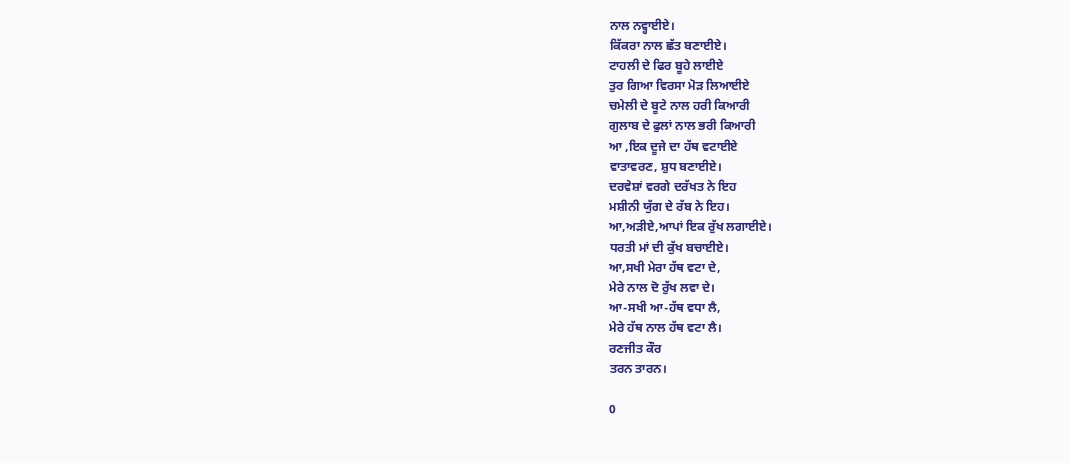ਨਾਲ ਨਵ੍ਹਾਈਏ।
ਕਿੱਕਰਾ ਨਾਲ ਛੱਤ ਬਣਾਈਏ।
ਟਾਹਲੀ ਦੇ ਫਿਰ ਬੂਹੇ ਲਾਈਏ
ਤੁਰ ਗਿਆ ਵਿਰਸਾ ਮੋੜ ਲਿਆਈਏ
ਚਮੇਲੀ ਦੇ ਬੂਟੇ ਨਾਲ ਹਰੀ ਕਿਆਰੀ
ਗੁਲਾਬ ਦੇ ਫੁਲਾਂ ਨਾਲ ਭਰੀ ਕਿਆਰੀ
ਆ ,ਇਕ ਦੂਜੇ ਦਾ ਹੱਥ ਵਟਾਈਏ
ਵਾਤਾਵਰਣ, ਸ਼ੁਧ ਬਣਾਈਏ।
ਦਰਵੇਸ਼ਾਂ ਵਰਗੇ ਦਰੱਖਤ ਨੇ ਇਹ
ਮਸ਼ੀਨੀ ਯੁੱਗ ਦੇ ਰੱਬ ਨੇ ਇਹ।
ਆ,ਅੜੀਏ,ਆਪਾਂ ਇਕ ਰੁੱਖ ਲਗਾਈਏ।
ਧਰਤੀ ਮਾਂ ਦੀ ਕੁੱਖ ਬਚਾਈਏ।
ਆ,ਸਖੀ ਮੇਰਾ ਹੱਥ ਵਟਾ ਦੇ,
ਮੇਰੇ ਨਾਲ ਦੋ ਰੁੱਖ ਲਵਾ ਦੇ।
ਆ-ਸਖੀ ਆ-ਹੱਥ ਵਧਾ ਲੈ,
ਮੇਰੇ ਹੱਥ ਨਾਲ ਹੱਥ ਵਟਾ ਲੈ।
ਰਣਜੀਤ ਕੌਰ
ਤਰਨ ਤਾਰਨ।

0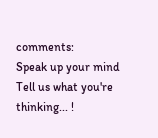comments:
Speak up your mind
Tell us what you're thinking... !